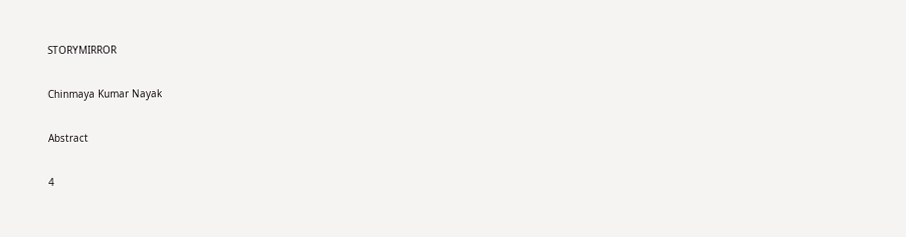STORYMIRROR

Chinmaya Kumar Nayak

Abstract

4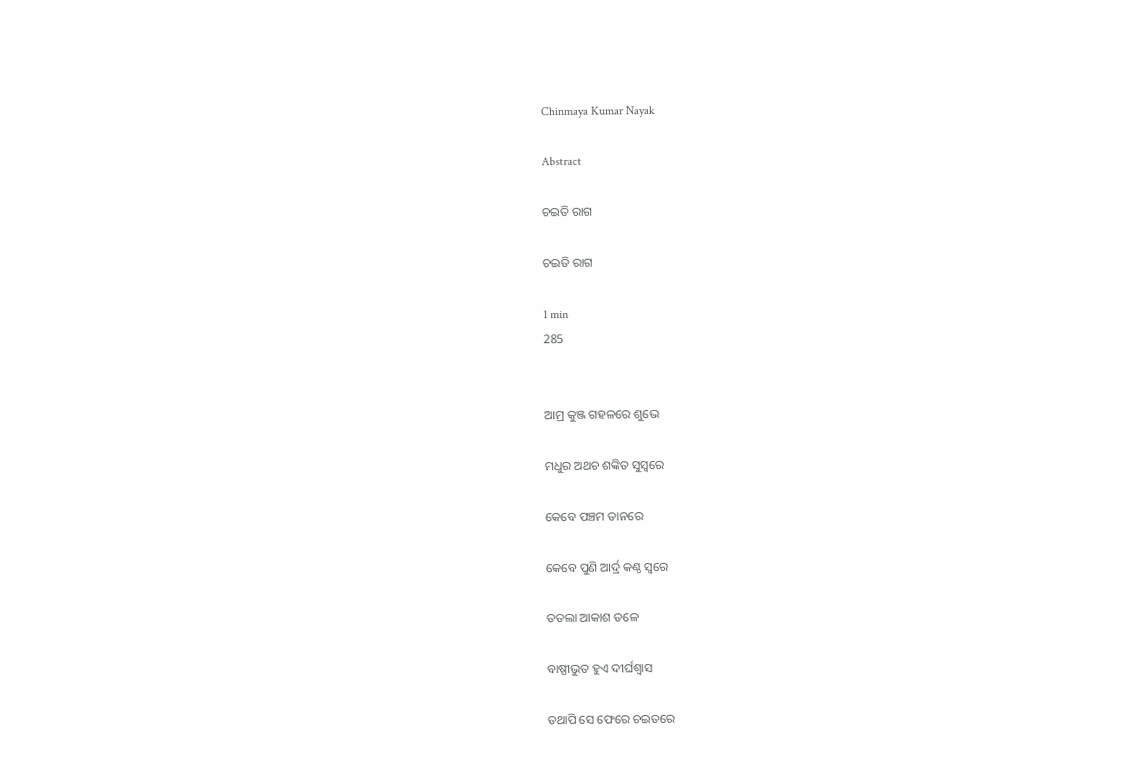Chinmaya Kumar Nayak

Abstract

ଚଇତି ରାଗ

ଚଇତି ରାଗ

1 min
285


ଆମ୍ର କୁଞ୍ଜ ଗହଳରେ ଶୁଭେ

ମଧୁର ଅଥଚ ଶଙ୍କିତ ସୁସ୍ଵରେ

କେବେ ପଞ୍ଚମ ତାନରେ

କେବେ ପୁଣି ଆର୍ଦ୍ର କଣ୍ଠ ସ୍ୱରେ

ତତଲା ଆକାଶ ତଳେ

ବାଷ୍ପୀଭୁତ ହୁଏ ଦୀର୍ଘଶ୍ବାସ

ତଥାପି ସେ ଫେରେ ଚଇତରେ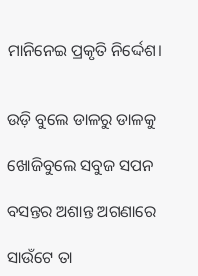ମାନିନେଇ ପ୍ରକୃତି ନିର୍ଦ୍ଦେଶ।


ଉଡ଼ି ବୁଲେ ଡାଳରୁ ଡାଳକୁ

ଖୋଜିବୁଲେ ସବୁଜ ସପନ

ବସନ୍ତର ଅଶାନ୍ତ ଅଗଣାରେ

ସାଉଁଟେ ତା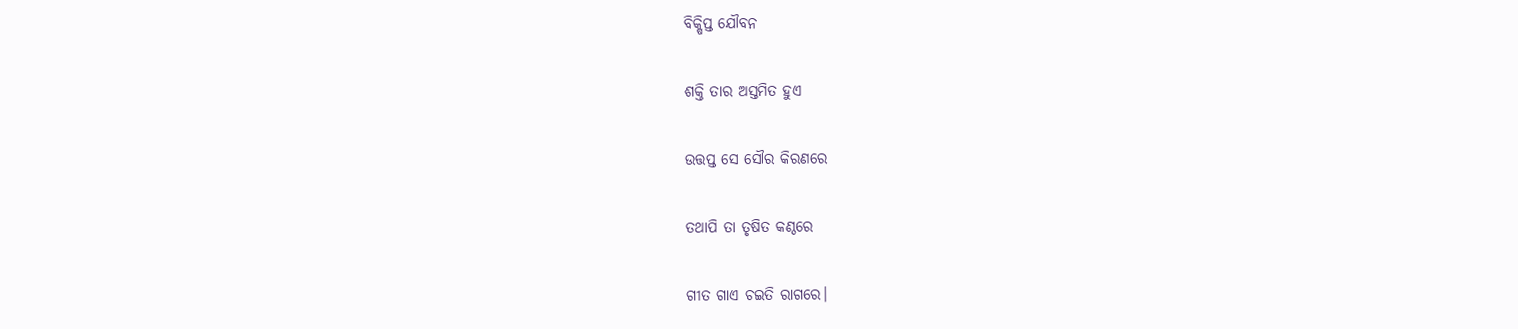ବିକ୍ଷିପ୍ତ ଯୌବନ

ଶକ୍ତି ତାର ଅସ୍ତମିତ ହୁଏ

ଉତ୍ତପ୍ତ ସେ ସୌର କିରଣରେ

ତଥାପି ତା ତୃଷିତ କଣ୍ଠରେ

ଗୀତ ଗାଏ ଚଇତି ରାଗରେ।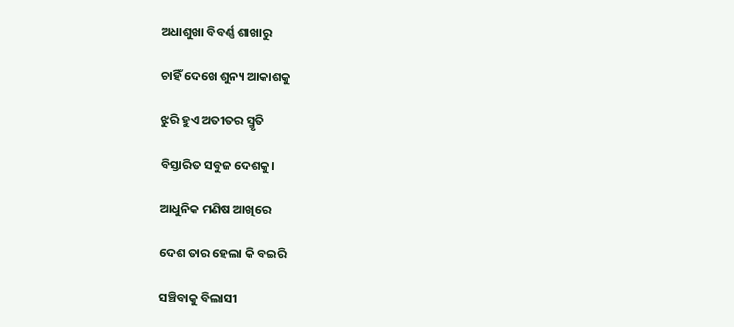ଅଧାଶୁଖା ବିବର୍ଣ୍ଣ ଶାଖାରୁ

ଚାହିଁ ଦେଖେ ଶୁନ୍ୟ ଆକାଶକୁ

ଝୁରି ହୁଏ ଅତୀତର ସ୍ମୃତି

ବିସ୍ତାରିତ ସବୁଜ ଦେଶକୁ।

ଆଧୁନିକ ମଣିଷ ଆଖିରେ

ଦେଶ ତାର ହେଲା କି ବଇରି

ସଞ୍ଚିବାକୁ ବିଲାସୀ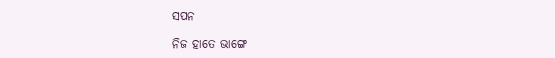ସପନ

ନିଜ ହାତେ ଭାଙ୍ଗେ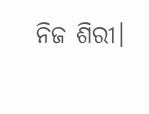ନିଜ ଶିରୀ।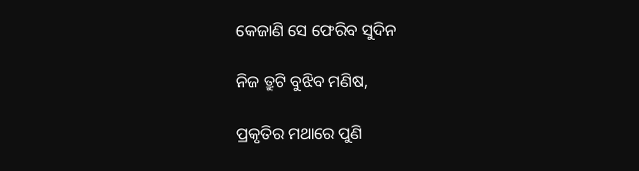କେଜାଣି ସେ ଫେରିବ ସୁଦିନ

ନିଜ ତ୍ରୁଟି ବୁଝିବ ମଣିଷ,

ପ୍ରକୃତିର ମଥାରେ ପୁଣି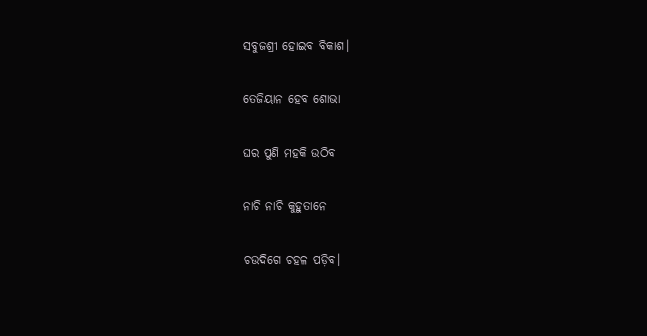ସବୁଜଶ୍ରୀ ହୋଇବ ବିକାଶ।

ତେଜିୟାନ ହେବ ଶୋଭା

ଘର ପୁଣି ମହକି ଉଠିବ

ନାଚି ନାଚି କୁହୁତାନେ

ଚଉଦିଗେ ଚହଳ ପଡ଼ିବ।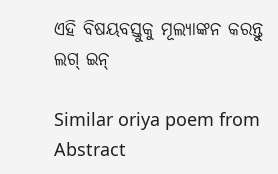ଏହି ବିଷୟବସ୍ତୁକୁ ମୂଲ୍ୟାଙ୍କନ କରନ୍ତୁ
ଲଗ୍ ଇନ୍

Similar oriya poem from Abstract